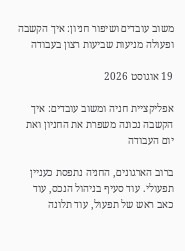משוב עובדים ושיפור חניון: איך הקשבה ופעולה מניעות שביעות רצון בעבודה

19 אוגוסט 2026

אפליקציית חניה ומשוב עובדים: איך הקשבה נכונה משפרת את החניון ואת יום העבודה

ברוב הארגונים, החניה נתפסת כעניין תפעולי. עוד סעיף בניהול הנכס, עוד כאב ראש של תפעול, עוד תלונה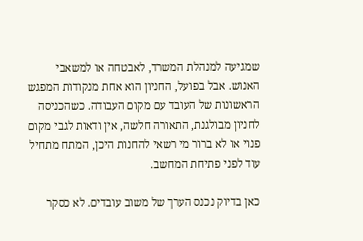שמגיעה למנהלת המשרד, לאבטחה או למשאבי האנוש. אבל בפועל, החניון הוא אחת מנקודות המפגש הראשונות של העובד עם מקום העבודה. כשהכניסה לחניון מבולגנת, התאורה חלשה, אין ודאות לגבי מקום פנוי או לא ברור מי רשאי להחנות היכן, המתח מתחיל עוד לפני פתיחת המחשב.

כאן בדיוק נכנס הערך של משוב עובדים. לא כסקר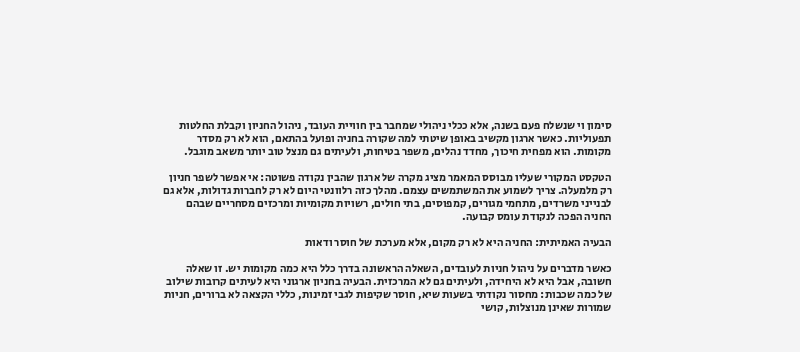סימון וי שנשלח פעם בשנה, אלא ככלי ניהולי שמחבר בין חוויית העובד, ניהול החניון וקבלת החלטות תפעוליות. כאשר ארגון מקשיב באופן שיטתי למה שקורה בחניה ופועל בהתאם, הוא לא רק מסדר מקומות. הוא מפחית חיכוך, מחדד נהלים, משפר בטיחות, ולעיתים גם מנצל טוב יותר משאב מוגבל.

הטקסט המקורי שעליו מבוסס המאמר מציג מקרה של ארגון שהבין נקודה פשוטה: אי אפשר לשפר חניון רק מלמעלה. צריך לשמוע את המשתמשים עצמם. מהלך כזה רלוונטי היום לא רק לחברות גדולות, אלא גם לבנייני משרדים, מתחמי מגורים, קמפוסים, בתי חולים, רשויות מקומיות ומרכזים מסחריים שבהם החניה הפכה לנקודת עומס קבועה.

הבעיה האמיתית: החניה היא לא רק מקום, אלא מערכת של חוסר ודאות

כאשר מדברים על ניהול חניות לעובדים, השאלה הראשונה בדרך כלל היא כמה מקומות יש. זו שאלה חשובה, אבל היא לא היחידה, ולעיתים גם לא המרכזית. הבעיה בחניון ארגוני היא לעיתים קרובות שילוב של כמה שכבות: מחסור נקודתי בשעות שיא, חוסר שקיפות לגבי זמינות, כללי הקצאה לא ברורים, חניות שמורות שאינן מנוצלות, קושי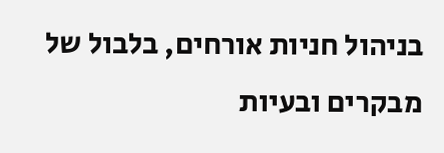בניהול חניות אורחים, בלבול של מבקרים ובעיות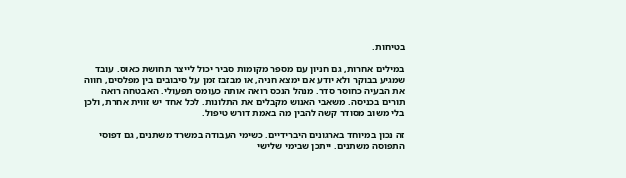בטיחות.

במילים אחרות, גם חניון עם מספר מקומות סביר יכול לייצר תחושת כאוס. עובד שמגיע בבוקר ולא יודע אם ימצא חניה, או מבזבז זמן על סיבובים בין מפלסים, חווה את הבעיה כחוסר סדר. מנהל הנכס רואה אותה כעומס תפעולי. האבטחה רואה תורים בכניסה. משאבי האנוש מקבלים את התלונות. לכל אחד יש זווית אחרת, ולכן בלי משוב מסודר קשה להבין מה באמת דורש טיפול.

זה נכון במיוחד בארגונים היברידיים. כשימי העבודה במשרד משתנים, גם דפוסי התפוסה משתנים. ייתכן שבימי שלישי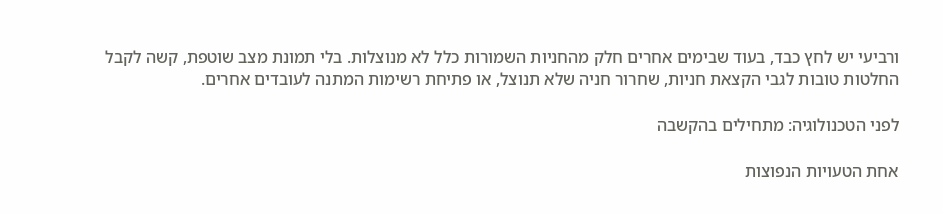ורביעי יש לחץ כבד, בעוד שבימים אחרים חלק מהחניות השמורות כלל לא מנוצלות. בלי תמונת מצב שוטפת, קשה לקבל החלטות טובות לגבי הקצאת חניות, שחרור חניה שלא תנוצל, או פתיחת רשימות המתנה לעובדים אחרים.

לפני הטכנולוגיה: מתחילים בהקשבה

אחת הטעויות הנפוצות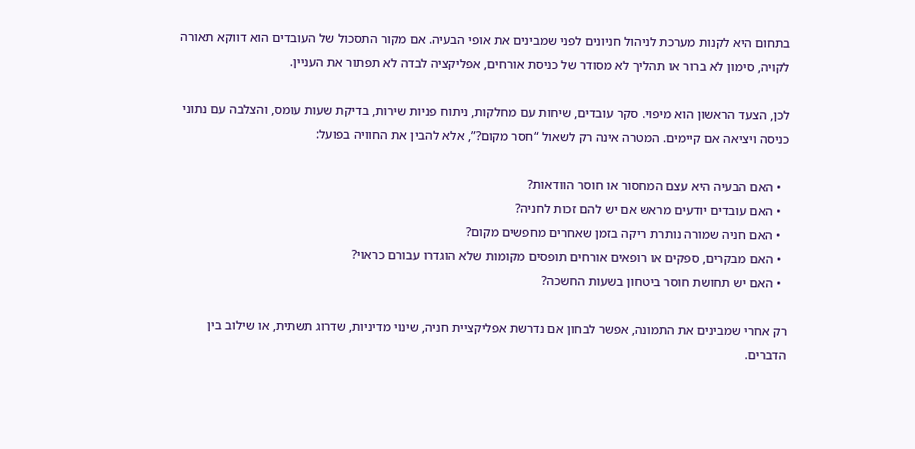בתחום היא לקנות מערכת לניהול חניונים לפני שמבינים את אופי הבעיה. אם מקור התסכול של העובדים הוא דווקא תאורה לקויה, סימון לא ברור או תהליך לא מסודר של כניסת אורחים, אפליקציה לבדה לא תפתור את העניין.

לכן, הצעד הראשון הוא מיפוי. סקר עובדים, שיחות עם מחלקות, ניתוח פניות שירות, בדיקת שעות עומס, והצלבה עם נתוני כניסה ויציאה אם קיימים. המטרה אינה רק לשאול “חסר מקום?”, אלא להבין את החוויה בפועל:

  • האם הבעיה היא עצם המחסור או חוסר הוודאות?
  • האם עובדים יודעים מראש אם יש להם זכות לחניה?
  • האם חניה שמורה נותרת ריקה בזמן שאחרים מחפשים מקום?
  • האם מבקרים, ספקים או רופאים אורחים תופסים מקומות שלא הוגדרו עבורם כראוי?
  • האם יש תחושת חוסר ביטחון בשעות החשכה?

רק אחרי שמבינים את התמונה, אפשר לבחון אם נדרשת אפליקציית חניה, שינוי מדיניות, שדרוג תשתית, או שילוב בין הדברים.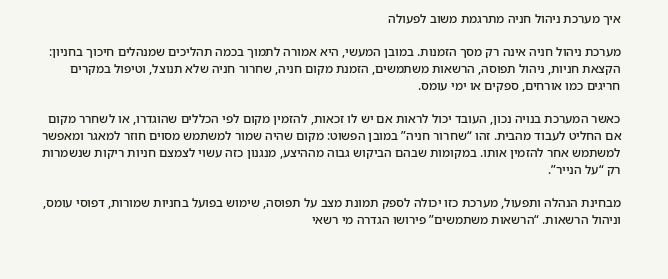איך מערכת ניהול חניה מתרגמת משוב לפעולה

מערכת ניהול חניה אינה רק מסך הזמנות. במובן המעשי, היא אמורה לתמוך בכמה תהליכים שמנהלים חיכוך בחניון: הקצאת חניות, ניהול תפוסה, הרשאות משתמשים, הזמנת מקום חניה, שחרור חניה שלא תנוצל, וטיפול במקרים חריגים כמו אורחים, ספקים או ימי עומס.

כאשר המערכת בנויה נכון, העובד יכול לראות אם יש לו זכאות, להזמין מקום לפי הכללים שהוגדרו, או לשחרר מקום אם החליט לעבוד מהבית. זהו “שחרור חניה” במובן הפשוט: מקום שהיה שמור למשתמש מסוים חוזר למאגר ומאפשר למשתמש אחר להזמין אותו. במקומות שבהם הביקוש גבוה מההיצע, מנגנון כזה עשוי לצמצם חניות ריקות שנשמרות רק “על הנייר”.

מבחינת הנהלה ותפעול, מערכת כזו יכולה לספק תמונת מצב על תפוסה, שימוש בפועל בחניות שמורות, דפוסי עומס, וניהול הרשאות. “הרשאות משתמשים” פירושו הגדרה מי רשאי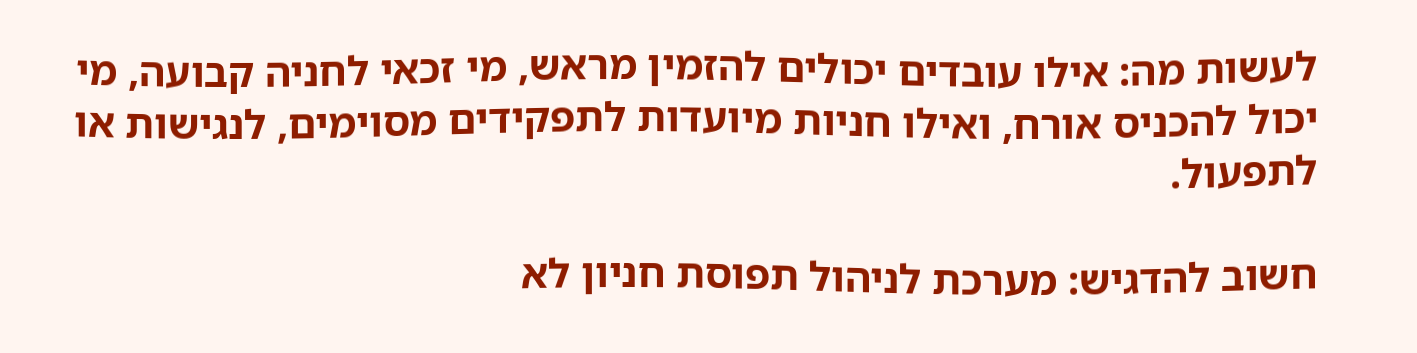לעשות מה: אילו עובדים יכולים להזמין מראש, מי זכאי לחניה קבועה, מי יכול להכניס אורח, ואילו חניות מיועדות לתפקידים מסוימים, לנגישות או לתפעול.

חשוב להדגיש: מערכת לניהול תפוסת חניון לא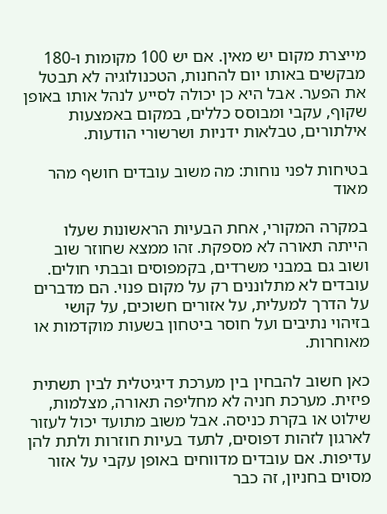מייצרת מקום יש מאין. אם יש 100 מקומות ו-180 מבקשים באותו יום להחנות, הטכנולוגיה לא תבטל את הפער. אבל היא כן יכולה לסייע לנהל אותו באופן שקוף, עקבי ומבוסס כללים, במקום באמצעות אילתורים, טבלאות ידניות ושרשורי הודעות.

בטיחות לפני נוחות: מה משוב עובדים חושף מהר מאוד

במקרה המקורי, אחת הבעיות הראשונות שעלו הייתה תאורה לא מספקת. זהו ממצא שחוזר שוב ושוב גם במבני משרדים, בקמפוסים ובבתי חולים. עובדים לא מתלוננים רק על מקום פנוי. הם מדברים על הדרך למעלית, על אזורים חשוכים, על קושי בזיהוי נתיבים ועל חוסר ביטחון בשעות מוקדמות או מאוחרות.

כאן חשוב להבחין בין מערכת דיגיטלית לבין תשתית פיזית. מערכת חניה לא מחליפה תאורה, מצלמות, שילוט או בקרת כניסה. אבל משוב מתועד יכול לעזור לארגון לזהות דפוסים, לתעד בעיות חוזרות ולתת להן עדיפות. אם עובדים מדווחים באופן עקבי על אזור מסוים בחניון, זה כבר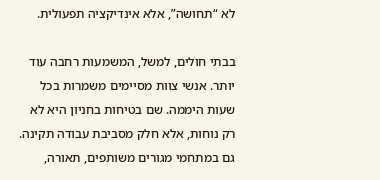לא “תחושה”, אלא אינדיקציה תפעולית.

בבתי חולים, למשל, המשמעות רחבה עוד יותר. אנשי צוות מסיימים משמרות בכל שעות היממה. שם בטיחות בחניון היא לא רק נוחות, אלא חלק מסביבת עבודה תקינה. גם במתחמי מגורים משותפים, תאורה,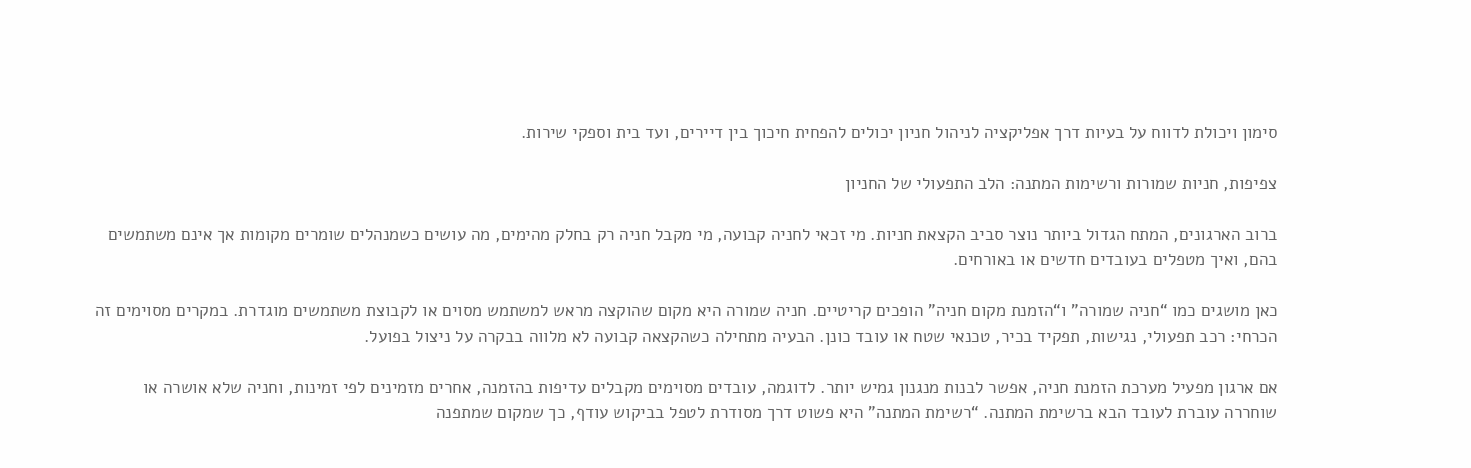סימון ויכולת לדווח על בעיות דרך אפליקציה לניהול חניון יכולים להפחית חיכוך בין דיירים, ועד בית וספקי שירות.

צפיפות, חניות שמורות ורשימות המתנה: הלב התפעולי של החניון

ברוב הארגונים, המתח הגדול ביותר נוצר סביב הקצאת חניות. מי זכאי לחניה קבועה, מי מקבל חניה רק בחלק מהימים, מה עושים כשמנהלים שומרים מקומות אך אינם משתמשים בהם, ואיך מטפלים בעובדים חדשים או באורחים.

כאן מושגים כמו “חניה שמורה” ו“הזמנת מקום חניה” הופכים קריטיים. חניה שמורה היא מקום שהוקצה מראש למשתמש מסוים או לקבוצת משתמשים מוגדרת. במקרים מסוימים זה הכרחי: רכב תפעולי, נגישות, תפקיד בכיר, טכנאי שטח או עובד כונן. הבעיה מתחילה כשהקצאה קבועה לא מלווה בבקרה על ניצול בפועל.

אם ארגון מפעיל מערכת הזמנת חניה, אפשר לבנות מנגנון גמיש יותר. לדוגמה, עובדים מסוימים מקבלים עדיפות בהזמנה, אחרים מזמינים לפי זמינות, וחניה שלא אושרה או שוחררה עוברת לעובד הבא ברשימת המתנה. “רשימת המתנה” היא פשוט דרך מסודרת לטפל בביקוש עודף, כך שמקום שמתפנה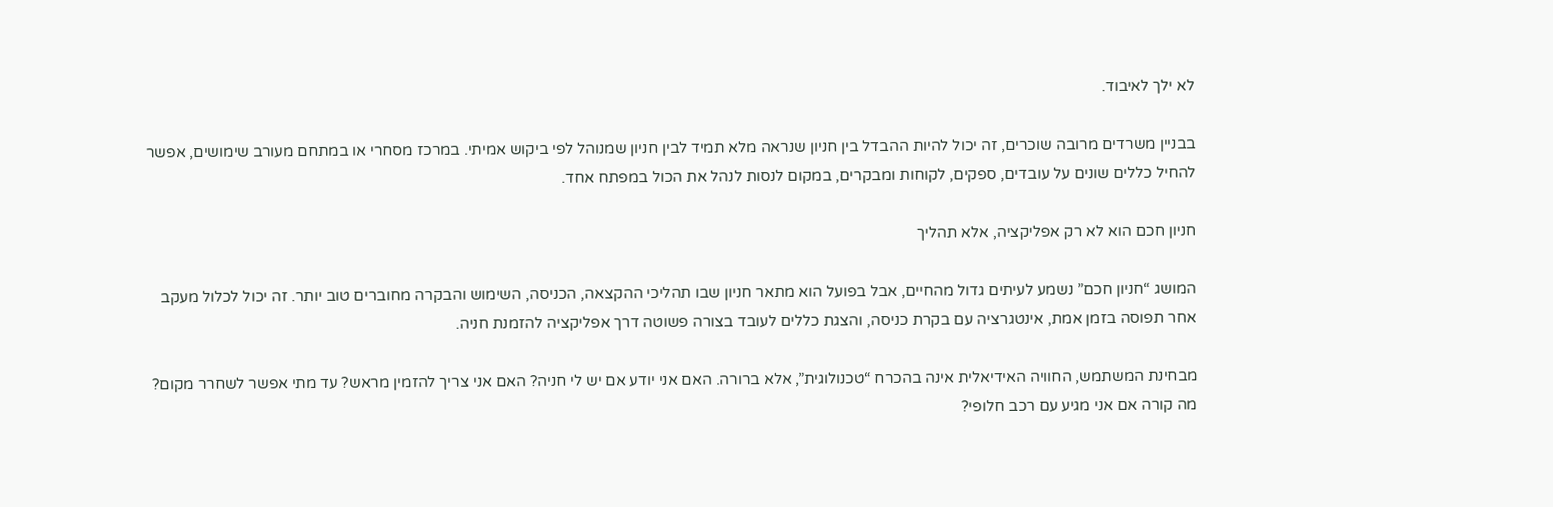לא ילך לאיבוד.

בבניין משרדים מרובה שוכרים, זה יכול להיות ההבדל בין חניון שנראה מלא תמיד לבין חניון שמנוהל לפי ביקוש אמיתי. במרכז מסחרי או במתחם מעורב שימושים, אפשר להחיל כללים שונים על עובדים, ספקים, לקוחות ומבקרים, במקום לנסות לנהל את הכול במפתח אחד.

חניון חכם הוא לא רק אפליקציה, אלא תהליך

המושג “חניון חכם” נשמע לעיתים גדול מהחיים, אבל בפועל הוא מתאר חניון שבו תהליכי ההקצאה, הכניסה, השימוש והבקרה מחוברים טוב יותר. זה יכול לכלול מעקב אחר תפוסה בזמן אמת, אינטגרציה עם בקרת כניסה, והצגת כללים לעובד בצורה פשוטה דרך אפליקציה להזמנת חניה.

מבחינת המשתמש, החוויה האידיאלית אינה בהכרח “טכנולוגית”, אלא ברורה. האם אני יודע אם יש לי חניה? האם אני צריך להזמין מראש? עד מתי אפשר לשחרר מקום? מה קורה אם אני מגיע עם רכב חלופי?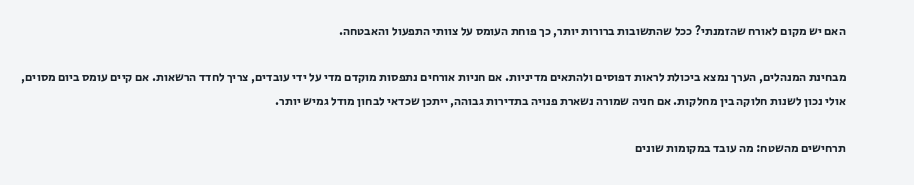האם יש מקום לאורח שהזמנתי? ככל שהתשובות ברורות יותר, כך פוחת העומס על צוותי התפעול והאבטחה.

מבחינת המנהלים, הערך נמצא ביכולת לראות דפוסים ולהתאים מדיניות. אם חניות אורחים נתפסות מוקדם מדי על ידי עובדים, צריך לחדד הרשאות. אם קיים עומס ביום מסוים, אולי נכון לשנות חלוקה בין מחלקות. אם חניה שמורה נשארת פנויה בתדירות גבוהה, ייתכן שכדאי לבחון מודל גמיש יותר.

תרחישים מהשטח: מה עובד במקומות שונים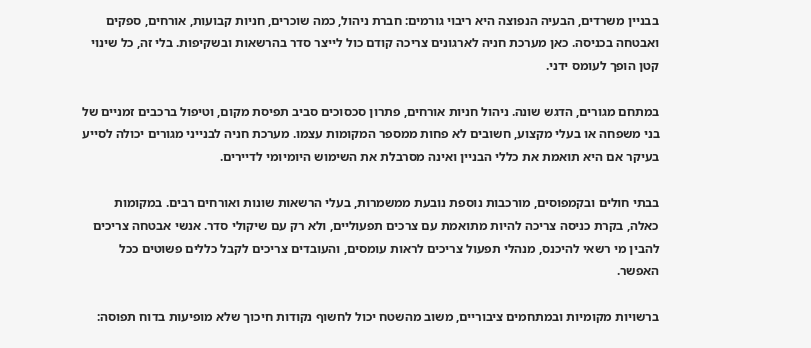בבניין משרדים, הבעיה הנפוצה היא ריבוי גורמים: חברת ניהול, כמה שוכרים, חניות קבועות, אורחים, ספקים ואבטחה בכניסה. כאן מערכת חניה לארגונים צריכה קודם כול לייצר סדר בהרשאות ובשקיפות. בלי זה, כל שינוי קטן הופך לעומס ידני.

במתחם מגורים, הדגש שונה. ניהול חניות אורחים, פתרון סכסוכים סביב תפיסת מקום, וטיפול ברכבים זמניים של בני משפחה או בעלי מקצוע, חשובים לא פחות ממספר המקומות עצמו. מערכת חניה לבנייני מגורים יכולה לסייע בעיקר אם היא תואמת את כללי הבניין ואינה מסרבלת את השימוש היומיומי לדיירים.

בבתי חולים ובקמפוסים, מורכבות נוספת נובעת ממשמרות, בעלי הרשאות שונות ואורחים רבים. במקומות כאלה, בקרת כניסה צריכה להיות מתואמת עם צרכים תפעוליים, ולא רק עם שיקולי סדר. אנשי אבטחה צריכים להבין מי רשאי להיכנס, מנהלי תפעול צריכים לראות עומסים, והעובדים צריכים לקבל כללים פשוטים ככל האפשר.

ברשויות מקומיות ובמתחמים ציבוריים, משוב מהשטח יכול לחשוף נקודות חיכוך שלא מופיעות בדוח תפוסה: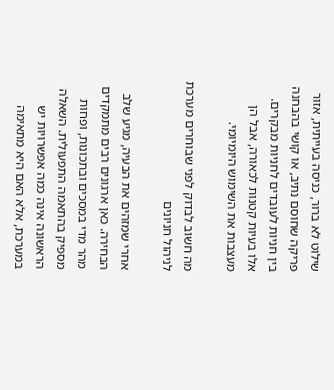שילוט לא ברור, כניסה בעייתית, אזור פריקה שחוסם נתיב, או קושי בהבחנה בין חניות לעובדים לחניות מבקרים. אלו בעיות קטנות לכאורה, אבל הן מעצבות את השימוש היומיומי.

מה חשוב לבדוק לפני שבוחרים מערכת לניהול חניונים

אחרי שמזהים את הבעיה, מגיע שלב הבחירה. כאן ארגונים רבים מתמקדים מהר מדי במסכים ובתכונות, ופחות מספיק בהתאמה התפעולית. השאלה הראשונה אינה כמה אפשרויות יש במערכת, אלא האם היא מתאימה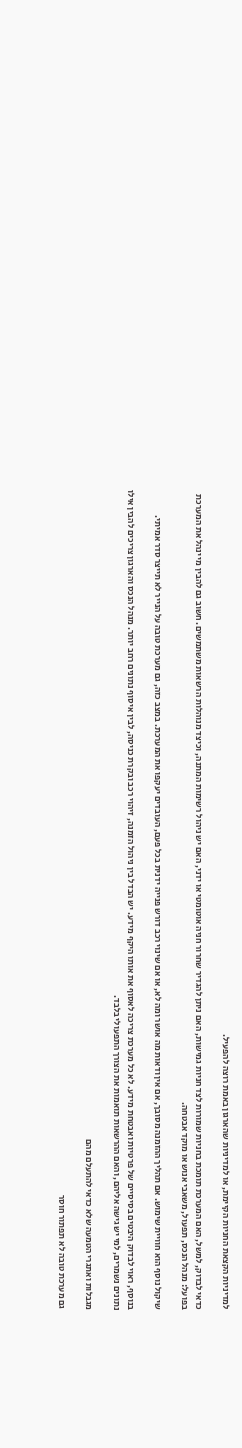למדיניות הקצאת החניות הקיימת, או למדיניות שהארגון באמת רוצה להפעיל.

כדאי לבדוק, למשל, האם המערכת תומכת בחניות שמורות לצד חניות גמישות, האם ניתן להגדיר שחרור חניה אוטומטי או ידני, האם יש ניהול רשימות המתנה, וכיצד מנוהלות הרשאות משתמשים. חשוב גם להבין מי ינהל את המערכת בפועל: מנהל הנכס, תפעול, משאבי אנוש או מוקד אבטחה.

שיקול נוסף הוא חוויית שימוש. אם תהליך ההזמנה מסובך, אם אין ודאות מה אושר ומה לא, או אם שינוי רכב דורש פנייה ידנית בכל פעם, העובדים יעקפו את המערכת. במצב כזה, גם מערכת טובה על הנייר לא תייצר סדר אמיתי.

בנוסף, ראוי לבדוק היבטים בסיסיים של פרטיות ואבטחת מידע. לא כל מערכת צריכה לאסוף את אותו היקף מידע. יש הבדל בין ניהול הזמנה, זיהוי רכב ובקרת כניסה, לבין איסוף נתונים רחב יותר. מנהל הנכס והארגון צריכים להבין אילו נתונים נשמרים, למי יש גישה אליהם, והאם ההרשאות תואמות את הצורך התפעולי בלבד.

מגבלות ואתגרי הטמעה שלא כדאי להתעלם מהם

גם מערכת טובה לא תפתור חוסר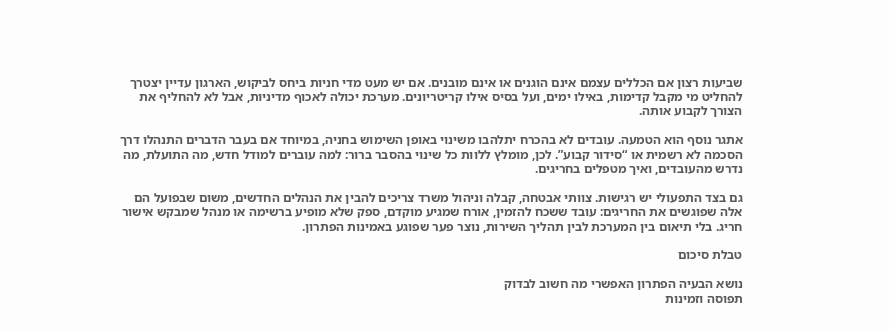שביעות רצון אם הכללים עצמם אינם הוגנים או אינם מובנים. אם יש מעט מדי חניות ביחס לביקוש, הארגון עדיין יצטרך להחליט מי מקבל קדימות, באילו ימים, ועל בסיס אילו קריטריונים. מערכת יכולה לאכוף מדיניות, אבל לא להחליף את הצורך לקבוע אותה.

אתגר נוסף הוא הטמעה. עובדים לא בהכרח יתלהבו משינוי באופן השימוש בחניה, במיוחד אם בעבר הדברים התנהלו דרך הסכמה לא רשמית או “סידור קבוע”. לכן, מומלץ ללוות כל שינוי בהסבר ברור: למה עוברים למודל חדש, מה התועלת, מה נדרש מהעובדים, ואיך מטפלים בחריגים.

גם בצד התפעולי יש רגישות. צוותי אבטחה, קבלה וניהול משרד צריכים להבין את הנהלים החדשים, משום שבפועל הם אלה שפוגשים את החריגים: עובד ששכח להזמין, אורח שמגיע מוקדם, ספק שלא מופיע ברשימה או מנהל שמבקש אישור חריג. בלי תיאום בין המערכת לבין תהליך השירות, נוצר פער שפוגע באמינות הפתרון.

טבלת סיכום

נושא הבעיה הפתרון האפשרי מה חשוב לבדוק
תפוסה וזמינות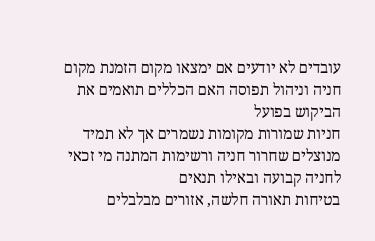עובדים לא יודעים אם ימצאו מקום הזמנת מקום חניה וניהול תפוסה האם הכללים תואמים את הביקוש בפועל
חניות שמורות מקומות נשמרים אך לא תמיד מנוצלים שחרור חניה ורשימות המתנה מי זכאי לחניה קבועה ובאילו תנאים
בטיחות תאורה חלשה, אזורים מבלבלים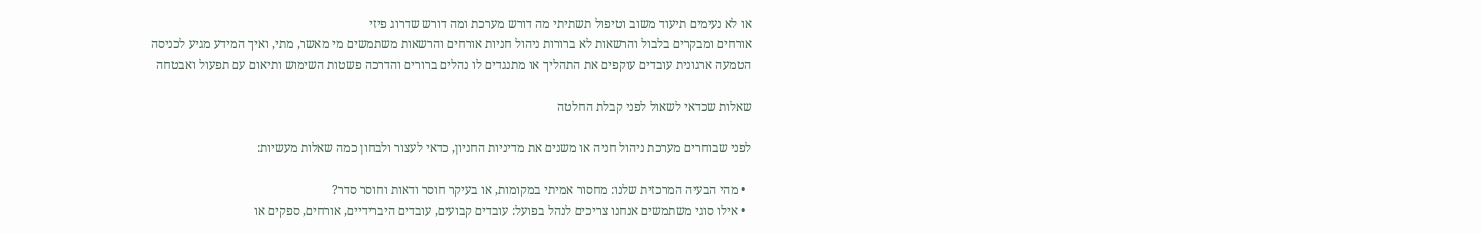או לא נעימים תיעוד משוב וטיפול תשתיתי מה דורש מערכת ומה דורש שדרוג פיזי
אורחים ומבקרים בלבול והרשאות לא ברורות ניהול חניות אורחים והרשאות משתמשים מי מאשר, מתי, ואיך המידע מגיע לכניסה
הטמעה ארגונית עובדים עוקפים את התהליך או מתנגדים לו נהלים ברורים והדרכה פשטות השימוש ותיאום עם תפעול ואבטחה

שאלות שכדאי לשאול לפני קבלת החלטה

לפני שבוחרים מערכת ניהול חניה או משנים את מדיניות החניון, כדאי לעצור ולבחון כמה שאלות מעשיות:

  • מהי הבעיה המרכזית שלנו: מחסור אמיתי במקומות, או בעיקר חוסר ודאות וחוסר סדר?
  • אילו סוגי משתמשים אנחנו צריכים לנהל בפועל: עובדים קבועים, עובדים היברידיים, אורחים, ספקים או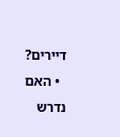דיירים?
  • האם נדרש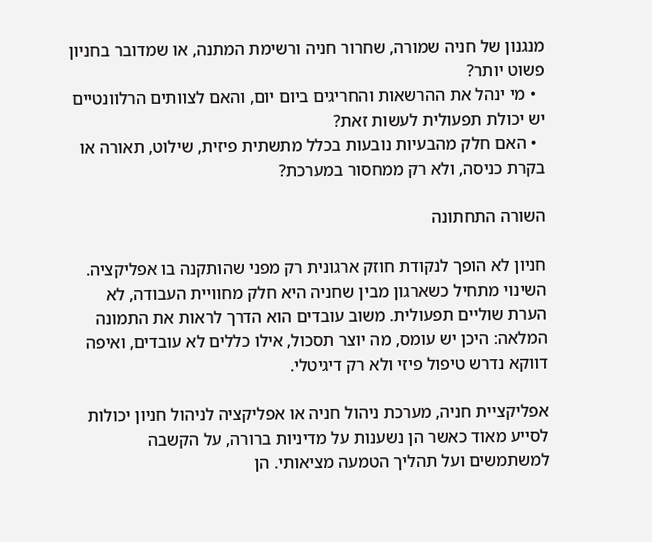מנגנון של חניה שמורה, שחרור חניה ורשימת המתנה, או שמדובר בחניון פשוט יותר?
  • מי ינהל את ההרשאות והחריגים ביום יום, והאם לצוותים הרלוונטיים יש יכולת תפעולית לעשות זאת?
  • האם חלק מהבעיות נובעות בכלל מתשתית פיזית, שילוט, תאורה או בקרת כניסה, ולא רק ממחסור במערכת?

השורה התחתונה

חניון לא הופך לנקודת חוזק ארגונית רק מפני שהותקנה בו אפליקציה. השינוי מתחיל כשארגון מבין שחניה היא חלק מחוויית העבודה, לא הערת שוליים תפעולית. משוב עובדים הוא הדרך לראות את התמונה המלאה: היכן יש עומס, מה יוצר תסכול, אילו כללים לא עובדים, ואיפה דווקא נדרש טיפול פיזי ולא רק דיגיטלי.

אפליקציית חניה, מערכת ניהול חניה או אפליקציה לניהול חניון יכולות לסייע מאוד כאשר הן נשענות על מדיניות ברורה, על הקשבה למשתמשים ועל תהליך הטמעה מציאותי. הן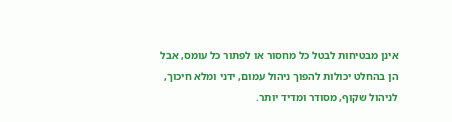אינן מבטיחות לבטל כל מחסור או לפתור כל עומס, אבל הן בהחלט יכולות להפוך ניהול עמום, ידני ומלא חיכוך, לניהול שקוף, מסודר ומדיד יותר.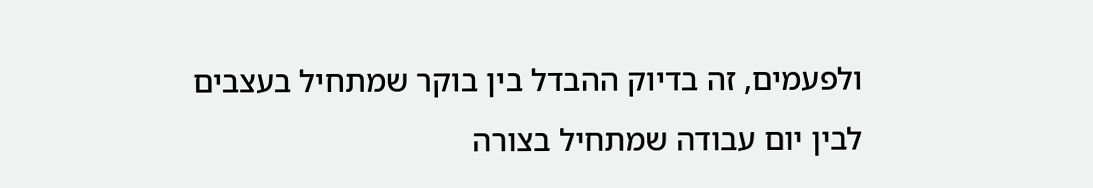ולפעמים, זה בדיוק ההבדל בין בוקר שמתחיל בעצבים לבין יום עבודה שמתחיל בצורה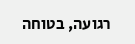רגועה, בטוחה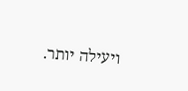ויעילה יותר.